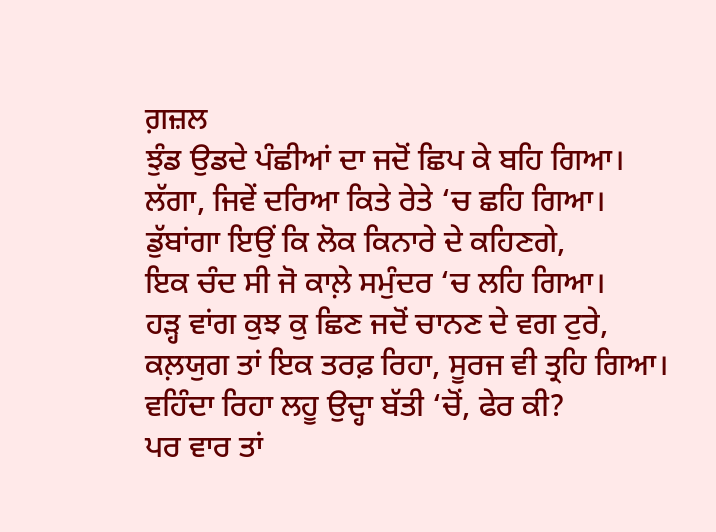ਗ਼ਜ਼ਲ
ਝੁੰਡ ਉਡਦੇ ਪੰਛੀਆਂ ਦਾ ਜਦੋਂ ਛਿਪ ਕੇ ਬਹਿ ਗਿਆ।
ਲੱਗਾ, ਜਿਵੇਂ ਦਰਿਆ ਕਿਤੇ ਰੇਤੇ ‘ਚ ਛਹਿ ਗਿਆ।
ਡੁੱਬਾਂਗਾ ਇਉਂ ਕਿ ਲੋਕ ਕਿਨਾਰੇ ਦੇ ਕਹਿਣਗੇ,
ਇਕ ਚੰਦ ਸੀ ਜੋ ਕਾਲ਼ੇ ਸਮੁੰਦਰ ‘ਚ ਲਹਿ ਗਿਆ।
ਹੜ੍ਹ ਵਾਂਗ ਕੁਝ ਕੁ ਛਿਣ ਜਦੋਂ ਚਾਨਣ ਦੇ ਵਗ ਟੁਰੇ,
ਕਲ਼ਯੁਗ ਤਾਂ ਇਕ ਤਰਫ਼ ਰਿਹਾ, ਸੂਰਜ ਵੀ ਤ੍ਰਹਿ ਗਿਆ।
ਵਹਿੰਦਾ ਰਿਹਾ ਲਹੂ ਉਦ੍ਹਾ ਬੱਤੀ ‘ਚੋਂ, ਫੇਰ ਕੀ?
ਪਰ ਵਾਰ ਤਾਂ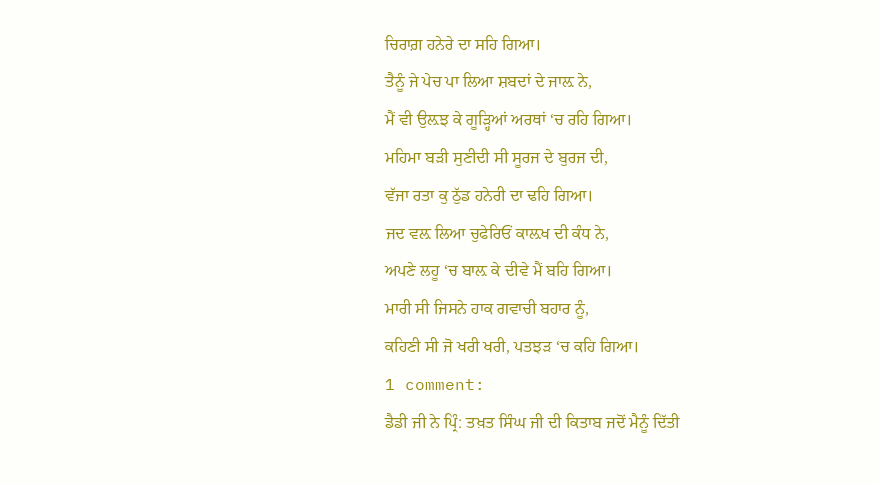ਚਿਰਾਗ਼ ਹਨੇਰੇ ਦਾ ਸਹਿ ਗਿਆ।
ਤੈਨੂੰ ਜੇ ਪੇਚ ਪਾ ਲਿਆ ਸ਼ਬਦਾਂ ਦੇ ਜਾਲ਼ ਨੇ,
ਮੈਂ ਵੀ ਉਲ਼ਝ ਕੇ ਗੂੜ੍ਹਿਆਂ ਅਰਥਾਂ ‘ਚ ਰਹਿ ਗਿਆ।
ਮਹਿਮਾ ਬੜੀ ਸੁਣੀਦੀ ਸੀ ਸੂਰਜ ਦੇ ਬੁਰਜ ਦੀ,
ਵੱਜਾ ਰਤਾ ਕੁ ਠੁੱਡ ਹਨੇਰੀ ਦਾ ਢਹਿ ਗਿਆ।
ਜਦ ਵਲ਼ ਲਿਆ ਚੁਫੇਰਿਓਂ ਕਾਲ਼ਖ ਦੀ ਕੰਧ ਨੇ,
ਅਪਣੇ ਲਹੂ ‘ਚ ਬਾਲ਼ ਕੇ ਦੀਵੇ ਮੈਂ ਬਹਿ ਗਿਆ।
ਮਾਰੀ ਸੀ ਜਿਸਨੇ ਹਾਕ ਗਵਾਚੀ ਬਹਾਰ ਨੂੰ,
ਕਹਿਣੀ ਸੀ ਜੋ ਖਰੀ ਖਰੀ, ਪਤਝੜ ‘ਚ ਕਹਿ ਗਿਆ।
1 comment:
ਡੈਡੀ ਜੀ ਨੇ ਪ੍ਰਿੰ: ਤਖ਼ਤ ਸਿੰਘ ਜੀ ਦੀ ਕਿਤਾਬ ਜਦੋਂ ਮੈਨੂੰ ਦਿੱਤੀ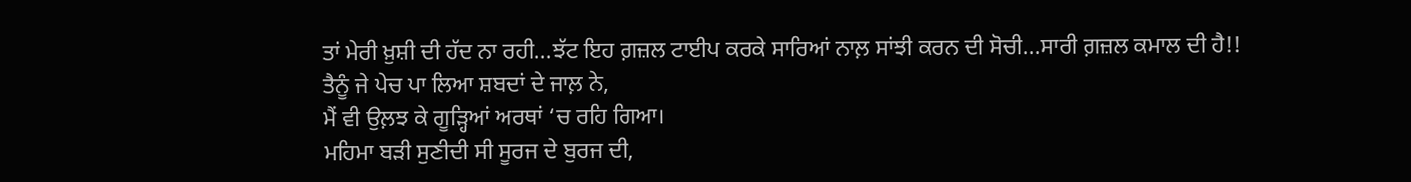ਤਾਂ ਮੇਰੀ ਖ਼ੁਸ਼ੀ ਦੀ ਹੱਦ ਨਾ ਰਹੀ...ਝੱਟ ਇਹ ਗ਼ਜ਼ਲ ਟਾਈਪ ਕਰਕੇ ਸਾਰਿਆਂ ਨਾਲ਼ ਸਾਂਝੀ ਕਰਨ ਦੀ ਸੋਚੀ...ਸਾਰੀ ਗ਼ਜ਼ਲ ਕਮਾਲ ਦੀ ਹੈ!!
ਤੈਨੂੰ ਜੇ ਪੇਚ ਪਾ ਲਿਆ ਸ਼ਬਦਾਂ ਦੇ ਜਾਲ਼ ਨੇ,
ਮੈਂ ਵੀ ਉਲ਼ਝ ਕੇ ਗੂੜ੍ਹਿਆਂ ਅਰਥਾਂ ‘ਚ ਰਹਿ ਗਿਆ।
ਮਹਿਮਾ ਬੜੀ ਸੁਣੀਦੀ ਸੀ ਸੂਰਜ ਦੇ ਬੁਰਜ ਦੀ,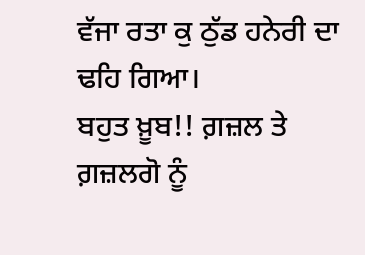ਵੱਜਾ ਰਤਾ ਕੁ ਠੁੱਡ ਹਨੇਰੀ ਦਾ ਢਹਿ ਗਿਆ।
ਬਹੁਤ ਖ਼ੂਬ!! ਗ਼ਜ਼ਲ ਤੇ ਗ਼ਜ਼ਲਗੋ ਨੂੰ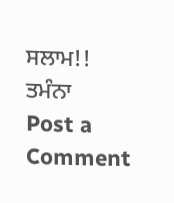ਸਲਾਮ!!
ਤਮੰਨਾ
Post a Comment